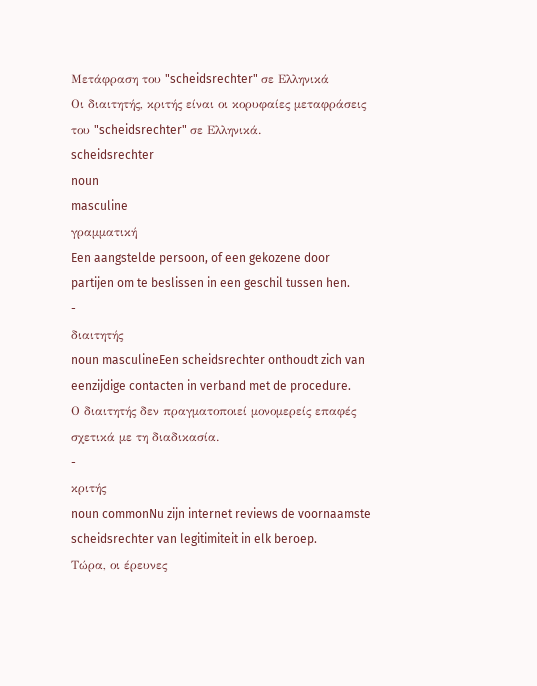Μετάφραση του "scheidsrechter" σε Ελληνικά
Οι διαιτητής, κριτής είναι οι κορυφαίες μεταφράσεις του "scheidsrechter" σε Ελληνικά.
scheidsrechter
noun
masculine
γραμματική
Een aangstelde persoon, of een gekozene door partijen om te beslissen in een geschil tussen hen.
-
διαιτητής
noun masculineEen scheidsrechter onthoudt zich van eenzijdige contacten in verband met de procedure.
Ο διαιτητής δεν πραγματοποιεί μονομερείς επαφές σχετικά με τη διαδικασία.
-
κριτής
noun commonNu zijn internet reviews de voornaamste scheidsrechter van legitimiteit in elk beroep.
Τώρα, οι έρευνες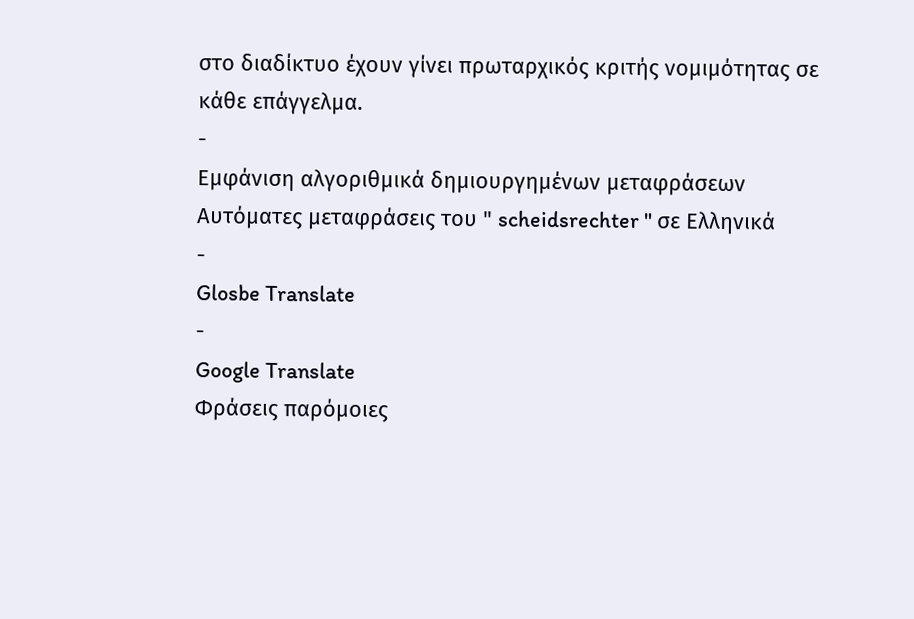στο διαδίκτυο έχουν γίνει πρωταρχικός κριτής νομιμότητας σε κάθε επάγγελμα.
-
Εμφάνιση αλγοριθμικά δημιουργημένων μεταφράσεων
Αυτόματες μεταφράσεις του " scheidsrechter " σε Ελληνικά
-
Glosbe Translate
-
Google Translate
Φράσεις παρόμοιες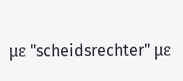με "scheidsrechter" με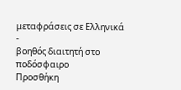μεταφράσεις σε Ελληνικά
-
βοηθός διαιτητή στο ποδόσφαιρο
Προσθήκη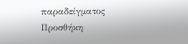παραδείγματος
Προσθήκη